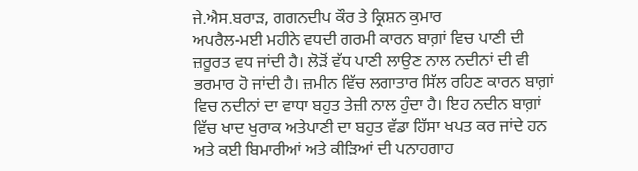ਜੇ.ਐਸ.ਬਰਾੜ, ਗਗਨਦੀਪ ਕੌਰ ਤੇ ਕ੍ਰਿਸ਼ਨ ਕੁਮਾਰ
ਅਪਰੈਲ-ਮਈ ਮਹੀਨੇ ਵਧਦੀ ਗਰਮੀ ਕਾਰਨ ਬਾਗ਼ਾਂ ਵਿਚ ਪਾਣੀ ਦੀ ਜ਼ਰੂਰਤ ਵਧ ਜਾਂਦੀ ਹੈ। ਲੋੜੋਂ ਵੱਧ ਪਾਣੀ ਲਾਉਣ ਨਾਲ ਨਦੀਨਾਂ ਦੀ ਵੀ ਭਰਮਾਰ ਹੋ ਜਾਂਦੀ ਹੈ। ਜ਼ਮੀਨ ਵਿੱਚ ਲਗਾਤਾਰ ਸਿੱਲ ਰਹਿਣ ਕਾਰਨ ਬਾਗ਼ਾਂ ਵਿਚ ਨਦੀਨਾਂ ਦਾ ਵਾਧਾ ਬਹੁਤ ਤੇਜ਼ੀ ਨਾਲ ਹੁੰਦਾ ਹੈ। ਇਹ ਨਦੀਨ ਬਾਗ਼ਾਂ ਵਿੱਚ ਖਾਦ ਖੁਰਾਕ ਅਤੇਪਾਣੀ ਦਾ ਬਹੁਤ ਵੱਡਾ ਹਿੱਸਾ ਖਪਤ ਕਰ ਜਾਂਦੇ ਹਨ ਅਤੇ ਕਈ ਬਿਮਾਰੀਆਂ ਅਤੇ ਕੀੜਿਆਂ ਦੀ ਪਨਾਹਗਾਹ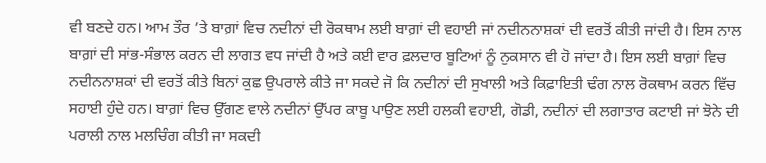ਵੀ ਬਣਦੇ ਹਨ। ਆਮ ਤੌਰ ’ਤੇ ਬਾਗ਼ਾਂ ਵਿਚ ਨਦੀਨਾਂ ਦੀ ਰੋਕਥਾਮ ਲਈ ਬਾਗ਼ਾਂ ਦੀ ਵਹਾਈ ਜਾਂ ਨਦੀਨਨਾਸ਼ਕਾਂ ਦੀ ਵਰਤੋਂ ਕੀਤੀ ਜਾਂਦੀ ਹੈ। ਇਸ ਨਾਲ ਬਾਗ਼ਾਂ ਦੀ ਸਾਂਭ-ਸੰਭਾਲ ਕਰਨ ਦੀ ਲਾਗਤ ਵਧ ਜਾਂਦੀ ਹੈ ਅਤੇ ਕਈ ਵਾਰ ਫ਼ਲਦਾਰ ਬੂਟਿਆਂ ਨੂੰ ਨੁਕਸਾਨ ਵੀ ਹੋ ਜਾਂਦਾ ਹੈ। ਇਸ ਲਈ ਬਾਗ਼ਾਂ ਵਿਚ ਨਦੀਨਨਾਸ਼ਕਾਂ ਦੀ ਵਰਤੋਂ ਕੀਤੇ ਬਿਨਾਂ ਕੁਛ ਉਪਰਾਲੇ ਕੀਤੇ ਜਾ ਸਕਦੇ ਜੋ ਕਿ ਨਦੀਨਾਂ ਦੀ ਸੁਖਾਲੀ ਅਤੇ ਕਿਫ਼ਾਇਤੀ ਢੰਗ ਨਾਲ ਰੋਕਥਾਮ ਕਰਨ ਵਿੱਚ ਸਹਾਈ ਹੁੰਦੇ ਹਨ। ਬਾਗ਼ਾਂ ਵਿਚ ਉੱਗਣ ਵਾਲੇ ਨਦੀਨਾਂ ਉੱਪਰ ਕਾਬੂ ਪਾਉਣ ਲਈ ਹਲਕੀ ਵਹਾਈ, ਗੋਡੀ, ਨਦੀਨਾਂ ਦੀ ਲਗਾਤਾਰ ਕਟਾਈ ਜਾਂ ਝੋਨੇ ਦੀ ਪਰਾਲੀ ਨਾਲ ਮਲਚਿੰਗ ਕੀਤੀ ਜਾ ਸਕਦੀ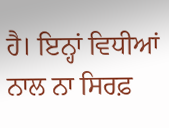ਹੈ। ਇਨ੍ਹਾਂ ਵਿਧੀਆਂ ਨਾਲ ਨਾ ਸਿਰਫ਼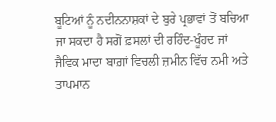ਬੂਟਿਆਂ ਨੂੰ ਨਦੀਨਨਾਸ਼ਕਾਂ ਦੇ ਬੁਰੇ ਪ੍ਰਭਾਵਾਂ ਤੋਂ ਬਚਿਆ ਜਾ ਸਕਦਾ ਹੈ ਸਗੋਂ ਫ਼ਸਲਾਂ ਦੀ ਰਹਿੰਦ-ਖੂੰਹਦ ਜਾਂ ਜੈਵਿਕ ਮਾਦਾ ਬਾਗ਼ਾਂ ਵਿਚਲੀ ਜ਼ਮੀਨ ਵਿੱਚ ਨਮੀ ਅਤੇ ਤਾਪਮਾਨ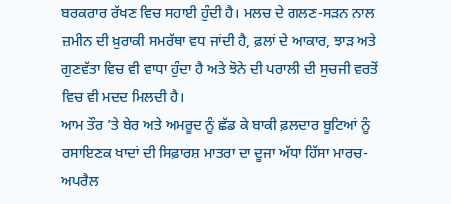ਬਰਕਰਾਰ ਰੱਖਣ ਵਿਚ ਸਹਾਈ ਹੁੰਦੀ ਹੈ। ਮਲਚ ਦੇ ਗਲਣ-ਸੜਨ ਨਾਲ ਜ਼ਮੀਨ ਦੀ ਖ਼ੁਰਾਕੀ ਸਮਰੱਥਾ ਵਧ ਜਾਂਦੀ ਹੈ, ਫ਼ਲਾਂ ਦੇ ਆਕਾਰ, ਝਾੜ ਅਤੇ ਗੁਣਵੱਤਾ ਵਿਚ ਵੀ ਵਾਧਾ ਹੁੰਦਾ ਹੈ ਅਤੇ ਝੋਨੇ ਦੀ ਪਰਾਲੀ ਦੀ ਸੁਚਜੀ ਵਰਤੋਂ ਵਿਚ ਵੀ ਮਦਦ ਮਿਲਦੀ ਹੈ।
ਆਮ ਤੌਰ ’ਤੇ ਬੇਰ ਅਤੇ ਅਮਰੂਦ ਨੂੰ ਛੱਡ ਕੇ ਬਾਕੀ ਫ਼ਲਦਾਰ ਬੂਟਿਆਂ ਨੂੰ ਰਸਾਇਣਕ ਖਾਦਾਂ ਦੀ ਸਿਫ਼ਾਰਸ਼ ਮਾਤਰਾ ਦਾ ਦੂਜਾ ਅੱਧਾ ਹਿੱਸਾ ਮਾਰਚ-ਅਪਰੈਲ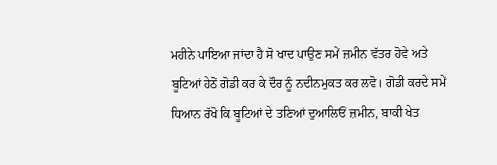ਮਹੀਨੇ ਪਾਇਆ ਜਾਂਦਾ ਹੈ ਸੋ ਖਾਦ ਪਾਉਣ ਸਮੇਂ ਜ਼ਮੀਨ ਵੱਤਰ ਹੋਵੇ ਅਤੇ ਬੂਟਿਆਂ ਹੇਠੋਂ ਗੋਡੀ ਕਰ ਕੇ ਦੌਰ ਨੂੰ ਨਦੀਨਮੁਕਤ ਕਰ ਲਵੋ। ਗੋਡੀ ਕਰਦੇ ਸਮੇਂ ਧਿਆਨ ਰੱਖੋ ਕਿ ਬੂਟਿਆਂ ਦੇ ਤਣਿਆਂ ਦੁਆਲਿਓਂ ਜ਼ਮੀਨ, ਬਾਕੀ ਖੇਤ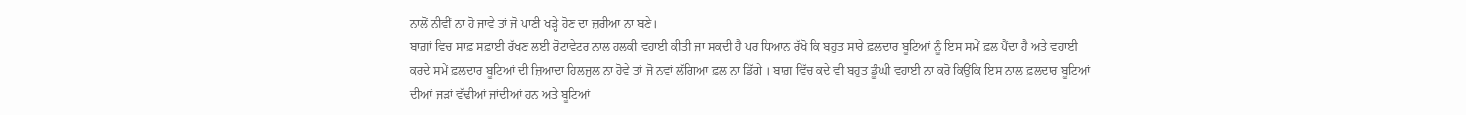ਨਾਲੋਂ ਨੀਵੀਂ ਨਾ ਹੋ ਜਾਵੇ ਤਾਂ ਜੋ ਪਾਣੀ ਖੜ੍ਹੇ ਹੋਣ ਦਾ ਜ਼ਰੀਆ ਨਾ ਬਣੇ।
ਬਾਗ਼ਾਂ ਵਿਚ ਸਾਫ਼ ਸਫ਼ਾਈ ਰੱਖਣ ਲਈ ਰੋਟਾਵੇਟਰ ਨਾਲ ਹਲਕੀ ਵਹਾਈ ਕੀਤੀ ਜਾ ਸਕਦੀ ਹੈ ਪਰ ਧਿਆਨ ਰੱਖੋ ਕਿ ਬਹੁਤ ਸਾਰੇ ਫ਼ਲਦਾਰ ਬੂਟਿਆਂ ਨੂੰ ਇਸ ਸਮੇਂ ਫ਼ਲ ਪੈਂਦਾ ਹੈ ਅਤੇ ਵਹਾਈ ਕਰਦੇ ਸਮੇਂ ਫ਼ਲਦਾਰ ਬੂਟਿਆਂ ਦੀ ਜ਼ਿਆਦਾ ਹਿਲਜੁਲ ਨਾ ਹੋਵੇ ਤਾਂ ਜੋ ਨਵਾਂ ਲੱਗਿਆ ਫ਼ਲ ਨਾ ਡਿੱਗੇ । ਬਾਗ਼ ਵਿੱਚ ਕਦੇ ਵੀ ਬਹੁਤ ਡੂੰਘੀ ਵਹਾਈ ਨਾ ਕਰੋ ਕਿਉਂਕਿ ਇਸ ਨਾਲ ਫ਼ਲਦਾਰ ਬੂਟਿਆਂ ਦੀਆਂ ਜੜਾਂ ਵੱਢੀਆਂ ਜਾਂਦੀਆਂ ਹਨ ਅਤੇ ਬੂਟਿਆਂ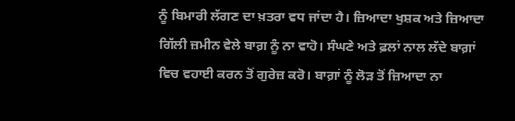ਨੂੰ ਬਿਮਾਰੀ ਲੱਗਣ ਦਾ ਖ਼ਤਰਾ ਵਧ ਜਾਂਦਾ ਹੈ। ਜ਼ਿਆਦਾ ਖੁਸ਼ਕ ਅਤੇ ਜ਼ਿਆਦਾ ਗਿੱਲੀ ਜ਼ਮੀਨ ਵੇਲੇ ਬਾਗ਼ ਨੂੰ ਨਾ ਵਾਹੋ। ਸੰਘਣੇ ਅਤੇ ਫ਼ਲਾਂ ਨਾਲ ਲੱਦੇ ਬਾਗ਼ਾਂ ਵਿਚ ਵਹਾਈ ਕਰਨ ਤੋਂ ਗੁਰੇਜ਼ ਕਰੋ। ਬਾਗ਼ਾਂ ਨੂੰ ਲੋੜ ਤੋਂ ਜ਼ਿਆਦਾ ਨਾ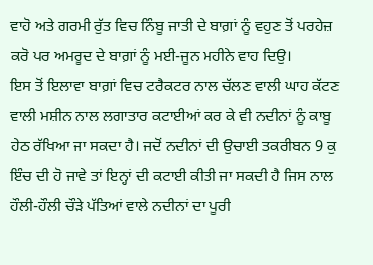ਵਾਹੋ ਅਤੇ ਗਰਮੀ ਰੁੱਤ ਵਿਚ ਨਿੰਬੂ ਜਾਤੀ ਦੇ ਬਾਗ਼ਾਂ ਨੂੰ ਵਹੁਣ ਤੋਂ ਪਰਹੇਜ਼ ਕਰੋ ਪਰ ਅਮਰੂਦ ਦੇ ਬਾਗ਼ਾਂ ਨੂੰ ਮਈ-ਜੂਨ ਮਹੀਨੇ ਵਾਹ ਦਿਉ।
ਇਸ ਤੋਂ ਇਲਾਵਾ ਬਾਗ਼ਾਂ ਵਿਚ ਟਰੈਕਟਰ ਨਾਲ ਚੱਲਣ ਵਾਲੀ ਘਾਹ ਕੱਟਣ ਵਾਲੀ ਮਸ਼ੀਨ ਨਾਲ ਲਗਾਤਾਰ ਕਟਾਈਆਂ ਕਰ ਕੇ ਵੀ ਨਦੀਨਾਂ ਨੂੰ ਕਾਬੂ ਹੇਠ ਰੱਖਿਆ ਜਾ ਸਕਦਾ ਹੈ। ਜਦੋਂ ਨਦੀਨਾਂ ਦੀ ਉਚਾਈ ਤਕਰੀਬਨ 9 ਕੁ ਇੰਚ ਦੀ ਹੋ ਜਾਵੇ ਤਾਂ ਇਨ੍ਹਾਂ ਦੀ ਕਟਾਈ ਕੀਤੀ ਜਾ ਸਕਦੀ ਹੈ ਜਿਸ ਨਾਲ ਹੌਲੀ-ਹੌਲੀ ਚੌੜੇ ਪੱਤਿਆਂ ਵਾਲੇ ਨਦੀਨਾਂ ਦਾ ਪੂਰੀ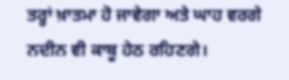ਤਰ੍ਹਾਂ ਖ਼ਾਤਮਾ ਹੋ ਜਾਵੇਗਾ ਅਤੇ ਘਾਹ ਵਰਗੇ ਨਦੀਨ ਵੀ ਕਾਬੂ ਹੇਠ ਰਹਿਣਗੇ।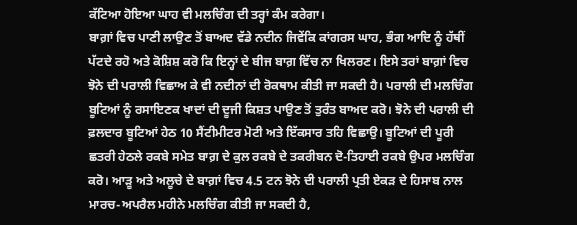ਕੱਟਿਆ ਹੋਇਆ ਘਾਹ ਵੀ ਮਲਚਿੰਗ ਦੀ ਤਰ੍ਹਾਂ ਕੰਮ ਕਰੇਗਾ।
ਬਾਗ਼ਾਂ ਵਿਚ ਪਾਣੀ ਲਾਉਣ ਤੋਂ ਬਾਅਦ ਵੱਡੇ ਨਦੀਨ ਜਿਵੇਂਕਿ ਕਾਂਗਰਸ ਘਾਹ, ਭੰਗ ਆਦਿ ਨੂੰ ਹੱਥੀਂ ਪੱਟਦੇ ਰਹੋ ਅਤੇ ਕੋਸ਼ਿਸ਼ ਕਰੋ ਕਿ ਇਨ੍ਹਾਂ ਦੇ ਬੀਜ ਬਾਗ਼ ਵਿੱਚ ਨਾ ਖਿਲਰਣ। ਇਸੇ ਤਰਾਂ ਬਾਗ਼ਾਂ ਵਿਚ ਝੋਨੇ ਦੀ ਪਰਾਲੀ ਵਿਛਾਅ ਕੇ ਵੀ ਨਦੀਨਾਂ ਦੀ ਰੋਕਥਾਮ ਕੀਤੀ ਜਾ ਸਕਦੀ ਹੈ। ਪਰਾਲੀ ਦੀ ਮਲਚਿੰਗ ਬੂਟਿਆਂ ਨੂੰ ਰਸਾਇਣਕ ਖਾਦਾਂ ਦੀ ਦੂਜੀ ਕਿਸ਼ਤ ਪਾਉਣ ਤੋਂ ਤੁਰੰਤ ਬਾਅਦ ਕਰੋ। ਝੋਨੇ ਦੀ ਪਰਾਲੀ ਦੀ ਫ਼ਲਦਾਰ ਬੂਟਿਆਂ ਹੇਠ 10 ਸੈਂਟੀਮੀਟਰ ਮੋਟੀ ਅਤੇ ਇੱਕਸਾਰ ਤਹਿ ਵਿਛਾਉ। ਬੂਟਿਆਂ ਦੀ ਪੂਰੀ ਛਤਰੀ ਹੇਠਲੇ ਰਕਬੇ ਸਮੇਤ ਬਾਗ਼ ਦੇ ਕੁਲ ਰਕਬੇ ਦੇ ਤਕਰੀਬਨ ਦੋ-ਤਿਹਾਈ ਰਕਬੇ ਉਪਰ ਮਲਚਿੰਗ ਕਰੋ। ਆੜੂ ਅਤੇ ਅਲੂਚੇ ਦੇ ਬਾਗ਼ਾਂ ਵਿਚ 4.5 ਟਨ ਝੋਨੇ ਦੀ ਪਰਾਲੀ ਪ੍ਰਤੀ ਏਕੜ ਦੇ ਹਿਸਾਬ ਨਾਲ ਮਾਰਚ-ਅਪਰੈਲ ਮਹੀਨੇ ਮਲਚਿੰਗ ਕੀਤੀ ਜਾ ਸਕਦੀ ਹੈ,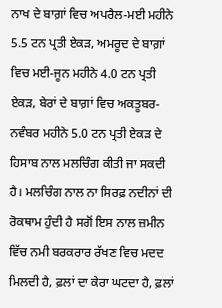ਨਾਖ ਦੇ ਬਾਗ਼ਾਂ ਵਿਚ ਅਪਰੈਲ-ਮਈ ਮਹੀਨੇ 5.5 ਟਨ ਪ੍ਰਤੀ ਏਕੜ, ਅਮਰੂਦ ਦੇ ਬਾਗ਼ਾਂ ਵਿਚ ਮਈ-ਜੂਨ ਮਹੀਨੇ 4.0 ਟਨ ਪ੍ਰਤੀ ਏਕੜ, ਬੇਰਾਂ ਦੇ ਬਾਗ਼ਾਂ ਵਿਚ ਅਕਤੂਬਰ-ਨਵੰਬਰ ਮਹੀਨੇ 5.0 ਟਨ ਪ੍ਰਤੀ ਏਕੜ ਦੇ ਹਿਸਾਬ ਨਾਲ ਮਲਚਿੰਗ ਕੀਤੀ ਜਾ ਸਕਦੀ ਹੈ। ਮਲਚਿੰਗ ਨਾਲ ਨਾ ਸਿਰਫ਼ ਨਦੀਨਾਂ ਦੀ ਰੋਕਥਾਮ ਹੁੰਦੀ ਹੈ ਸਗੋਂ ਇਸ ਨਾਲ ਜ਼ਮੀਨ ਵਿੱਚ ਨਮੀ ਬਰਕਰਾਰ ਰੱਖਣ ਵਿਚ ਮਦਦ ਮਿਲਦੀ ਹੈ, ਫ਼ਲਾਂ ਦਾ ਕੇਰਾ ਘਟਦਾ ਹੈ, ਫ਼ਲਾਂ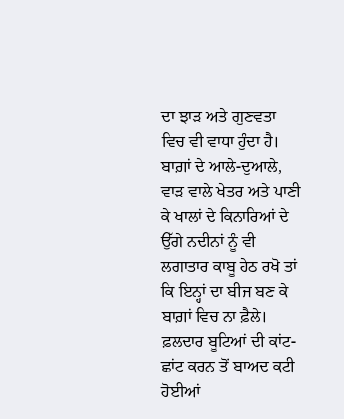ਦਾ ਝਾੜ ਅਤੇ ਗੁਣਵਤਾ ਵਿਚ ਵੀ ਵਾਧਾ ਹੁੰਦਾ ਹੈ।
ਬਾਗ਼ਾਂ ਦੇ ਆਲੇ-ਦੁਆਲੇ, ਵਾੜ ਵਾਲੇ ਖੇਤਰ ਅਤੇ ਪਾਣੀ ਕੇ ਖਾਲਾਂ ਦੇ ਕਿਨਾਰਿਆਂ ਦੇ ਉੱਗੇ ਨਦੀਨਾਂ ਨੂੰ ਵੀ ਲਗਾਤਾਰ ਕਾਬੂ ਹੇਠ ਰਖੋ ਤਾਂ ਕਿ ਇਨ੍ਹਾਂ ਦਾ ਬੀਜ ਬਣ ਕੇ ਬਾਗ਼ਾਂ ਵਿਚ ਨਾ ਫ਼ੈਲੇ। ਫ਼ਲਦਾਰ ਬੂਟਿਆਂ ਦੀ ਕਾਂਟ-ਛਾਂਟ ਕਰਨ ਤੋਂ ਬਾਅਦ ਕਟੀ ਹੋਈਆਂ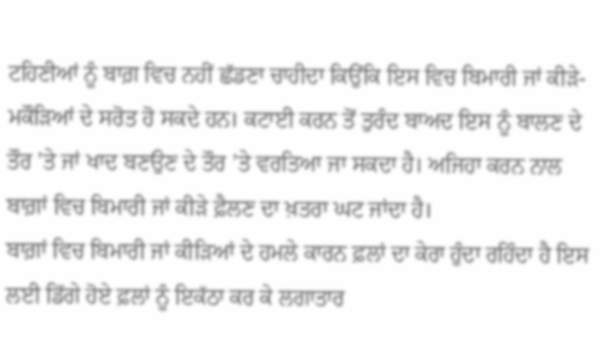ਟਹਿਣੀਆਂ ਨੂੰ ਬਾਗ਼ ਵਿਚ ਨਹੀਂ ਛੱਡਣਾ ਚਾਹੀਦਾ ਕਿਉਂਕਿ ਇਸ ਵਿਚ ਬਿਮਾਰੀ ਜਾਂ ਕੀੜੇ-ਮਕੌੜਿਆਂ ਦੇ ਸਰੋਤ ਹੋ ਸਕਦੇ ਹਨ। ਕਟਾਈ ਕਰਨ ਤੋਂ ਤੁਰੰਦ ਬਾਅਦ ਇਸ ਨੂੰ ਬਾਲਣ ਦੇ ਤੌਰ ’ਤੇ ਜਾਂ ਖਾਦ ਬਣਉਣ ਦੇ ਤੌਰ ’ਤੇ ਵਰਤਿਆ ਜਾ ਸਕਦਾ ਹੈ। ਅਜਿਹਾ ਕਰਨ ਨਾਲ ਬਾਗ਼ਾਂ ਵਿਚ ਬਿਮਾਰੀ ਜਾਂ ਕੀੜੇ ਫ਼ੈਲਣ ਦਾ ਖ਼ਤਰਾ ਘਟ ਜਾਂਦਾ ਹੈ।
ਬਾਗ਼ਾਂ ਵਿਚ ਬਿਮਾਰੀ ਜਾਂ ਕੀੜਿਆਂ ਦੇ ਹਮਲੇ ਕਾਰਨ ਫ਼ਲਾਂ ਦਾ ਕੇਰਾ ਹੁੰਦਾ ਰਹਿੰਦਾ ਹੈ ਇਸ ਲਈ ਡਿੱਗੇ ਹੋਏ ਫ਼ਲਾਂ ਨੂੰ ਇਕੱਠਾ ਕਰ ਕੇ ਲਗਾਤਾਰ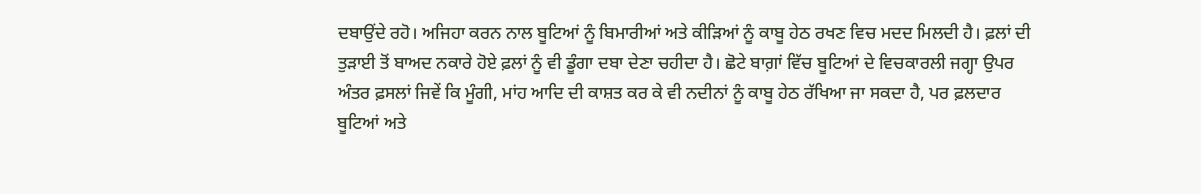ਦਬਾਉਂਦੇ ਰਹੋ। ਅਜਿਹਾ ਕਰਨ ਨਾਲ ਬੂਟਿਆਂ ਨੂੰ ਬਿਮਾਰੀਆਂ ਅਤੇ ਕੀੜਿਆਂ ਨੂੰ ਕਾਬੂ ਹੇਠ ਰਖਣ ਵਿਚ ਮਦਦ ਮਿਲਦੀ ਹੈ। ਫ਼ਲਾਂ ਦੀ ਤੁੜਾਈ ਤੋਂ ਬਾਅਦ ਨਕਾਰੇ ਹੋਏ ਫ਼ਲਾਂ ਨੂੰ ਵੀ ਡੂੰਗਾ ਦਬਾ ਦੇਣਾ ਚਹੀਦਾ ਹੈ। ਛੋਟੇ ਬਾਗ਼ਾਂ ਵਿੱਚ ਬੂਟਿਆਂ ਦੇ ਵਿਚਕਾਰਲੀ ਜਗ੍ਹਾ ਉਪਰ ਅੰਤਰ ਫ਼ਸਲਾਂ ਜਿਵੇਂ ਕਿ ਮੂੰਗੀ, ਮਾਂਹ ਆਦਿ ਦੀ ਕਾਸ਼ਤ ਕਰ ਕੇ ਵੀ ਨਦੀਨਾਂ ਨੂੰ ਕਾਬੂ ਹੇਠ ਰੱਖਿਆ ਜਾ ਸਕਦਾ ਹੈ, ਪਰ ਫ਼ਲਦਾਰ ਬੂਟਿਆਂ ਅਤੇ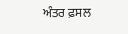ਅੰਤਰ ਫ਼ਸਲ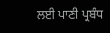ਲਈ ਪਾਣੀ ਪ੍ਰਬੰਧ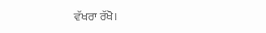ਵੱਖਰਾ ਰੱਖੋ।